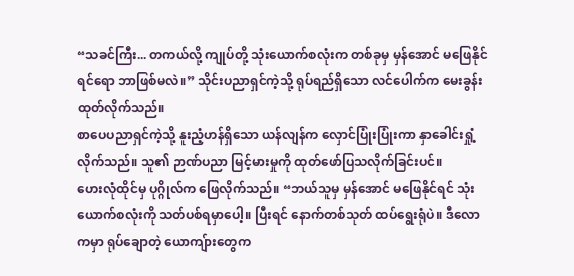“သခင်ကြီး... တကယ်လို့ ကျုပ်တို့ သုံးယောက်စလုံးက တစ်ခုမှ မှန်အောင် မဖြေနိုင်ရင်ရော ဘာဖြစ်မလဲ။” သိုင်းပညာရှင်ကဲ့သို့ ရုပ်ရည်ရှိသော လင်ပေါက်က မေးခွန်းထုတ်လိုက်သည်။
စာပေပညာရှင်ကဲ့သို့ နူးညံ့ဟန်ရှိသော ယန်လျန်က လှောင်ပြုံးပြုံးကာ နှာခေါင်းရှုံ့လိုက်သည်။ သူ၏ ဉာဏ်ပညာ မြင့်မားမှုကို ထုတ်ဖော်ပြသလိုက်ခြင်းပင်။
ဟေးလုံထိုင်မှ ပုဂ္ဂိုလ်က ဖြေလိုက်သည်။ “ဘယ်သူမှ မှန်အောင် မဖြေနိုင်ရင် သုံးယောက်စလုံးကို သတ်ပစ်ရမှာပေါ့။ ပြီးရင် နောက်တစ်သုတ် ထပ်ရွေးရုံပဲ။ ဒီလောကမှာ ရုပ်ချောတဲ့ ယောကျ်ားတွေက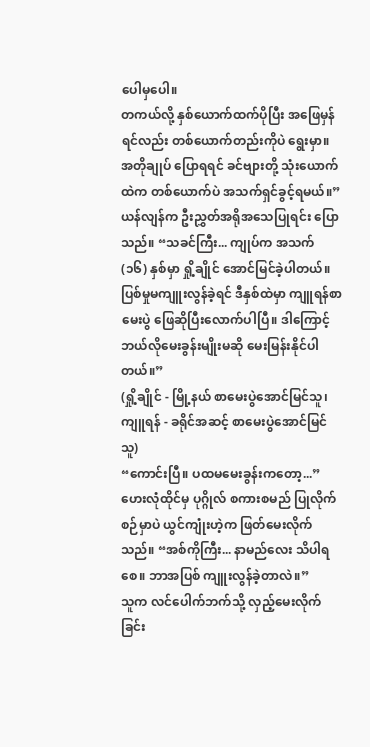ပေါမှပေါ။
တကယ်လို့ နှစ်ယောက်ထက်ပိုပြီး အဖြေမှန်ရင်လည်း တစ်ယောက်တည်းကိုပဲ ရွေးမှာ။ အတိုချုပ် ပြောရရင် ခင်ဗျားတို့ သုံးယောက်ထဲက တစ်ယောက်ပဲ အသက်ရှင်ခွင့်ရမယ်။”
ယန်လျန်က ဦးညွှတ်အရိုအသေပြုရင်း ပြောသည်။ “သခင်ကြီး... ကျုပ်က အသက် (၁၆) နှစ်မှာ ရှို့ချိုင် အောင်မြင်ခဲ့ပါတယ်။ ပြစ်မှုမကျူးလွန်ခဲ့ရင် ဒီနှစ်ထဲမှာ ကျူရန်စာမေးပွဲ ဖြေဆိုပြီးလောက်ပါပြီ။ ဒါကြောင့် ဘယ်လိုမေးခွန်းမျိုးမဆို မေးမြန်းနိုင်ပါတယ်။”
(ရှို့ချိုင် - မြို့နယ် စာမေးပွဲအောင်မြင်သူ၊ ကျူရန် - ခရိုင်အဆင့် စာမေးပွဲအောင်မြင်သူ)
“ကောင်းပြီ။ ပထမမေးခွန်းကတော့...”
ဟေးလုံထိုင်မှ ပုဂ္ဂိုလ် စကားစမည် ပြုလိုက်စဉ်မှာပဲ ယွင်ကျုံးဟဲ့က ဖြတ်မေးလိုက်သည်။ “အစ်ကိုကြီး... နာမည်လေး သိပါရစေ။ ဘာအပြစ် ကျူးလွန်ခဲ့တာလဲ။”
သူက လင်ပေါက်ဘက်သို့ လှည့်မေးလိုက်ခြင်း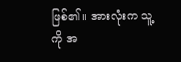ဖြစ်၏။ အားလုံးက သူ့ကို အ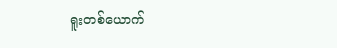ရူးတစ်ယောက်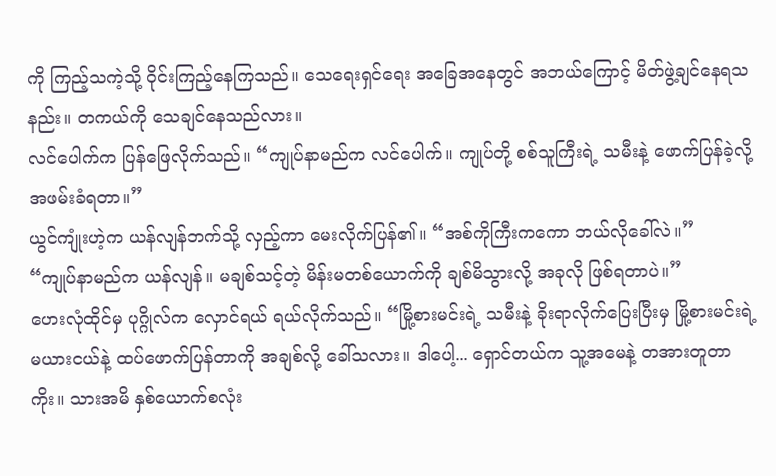ကို ကြည့်သကဲ့သို့ ဝိုင်းကြည့်နေကြသည်။ သေရေးရှင်ရေး အခြေအနေတွင် အဘယ်ကြောင့် မိတ်ဖွဲ့ချင်နေရသနည်း။ တကယ်ကို သေချင်နေသည်လား။
လင်ပေါက်က ပြန်ဖြေလိုက်သည်။ “ကျုပ်နာမည်က လင်ပေါက်။ ကျုပ်တို့ စစ်သူကြီးရဲ့ သမီးနဲ့ ဖောက်ပြန်ခဲ့လို့ အဖမ်းခံရတာ။”
ယွင်ကျုံးဟဲ့က ယန်လျန်ဘက်သို့ လှည့်ကာ မေးလိုက်ပြန်၏။ “အစ်ကိုကြီးကကော ဘယ်လိုခေါ်လဲ။”
“ကျုပ်နာမည်က ယန်လျန်။ မချစ်သင့်တဲ့ မိန်းမတစ်ယောက်ကို ချစ်မိသွားလို့ အခုလို ဖြစ်ရတာပဲ။”
ဟေးလုံထိုင်မှ ပုဂ္ဂိုလ်က လှောင်ရယ် ရယ်လိုက်သည်။ “မြို့စားမင်းရဲ့ သမီးနဲ့ ခိုးရာလိုက်ပြေးပြီးမှ မြို့စားမင်းရဲ့ မယားငယ်နဲ့ ထပ်ဖောက်ပြန်တာကို အချစ်လို့ ခေါ်သလား။ ဒါပေါ့... ရှောင်တယ်က သူ့အမေနဲ့ တအားတူတာကိုး။ သားအမိ နှစ်ယောက်စလုံး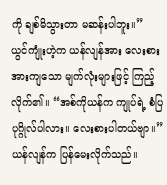ကို ချစ်မိသွားတာ မဆန်းပါဘူး။”
ယွင်ကျုံးဟဲ့က ယန်လျန်အား လေးစားအားကျသော မျက်လုံးများဖြင့် ကြည့်လိုက်၏။ “အစ်ကိုယန်က ကျုပ်ရဲ့ စံပြပုဂ္ဂိုလ်ပါလား။ လေးစားပါတယ်ဗျာ။”
ယန်လျန်က ပြန်မေးလိုက်သည်။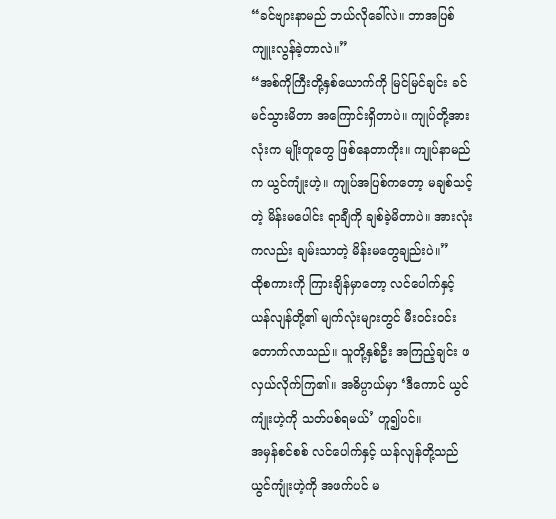“ခင်ဗျားနာမည် ဘယ်လိုခေါ်လဲ။ ဘာအပြစ် ကျူးလွန်ခဲ့တာလဲ။”
“အစ်ကိုကြီးတို့နှစ်ယောက်ကို မြင်မြင်ချင်း ခင်မင်သွားမိတာ အကြောင်းရှိတာပဲ။ ကျုပ်တို့အားလုံးက မျိုးတူတွေ ဖြစ်နေတာကိုး။ ကျုပ်နာမည်က ယွင်ကျုံးဟဲ့။ ကျုပ်အပြစ်ကတော့ မချစ်သင့်တဲ့ မိန်းမပေါင်း ရာချီကို ချစ်ခဲ့မိတာပဲ။ အားလုံးကလည်း ချမ်းသာတဲ့ မိန်းမတွေချည်းပဲ။”
ထိုစကားကို ကြားချိန်မှာတော့ လင်ပေါက်နှင့် ယန်လျန်တို့၏ မျက်လုံးများတွင် မီးဝင်းဝင်း တောက်လာသည်။ သူတို့နှစ်ဦး အကြည့်ချင်း ဖလှယ်လိုက်ကြ၏။ အဓိပ္ပာယ်မှာ ‘ဒီကောင် ယွင်ကျုံးဟဲ့ကို သတ်ပစ်ရမယ်’ ဟူ၍ပင်။
အမှန်စင်စစ် လင်ပေါက်နှင့် ယန်လျန်တို့သည် ယွင်ကျုံးဟဲ့ကို အဖက်ပင် မ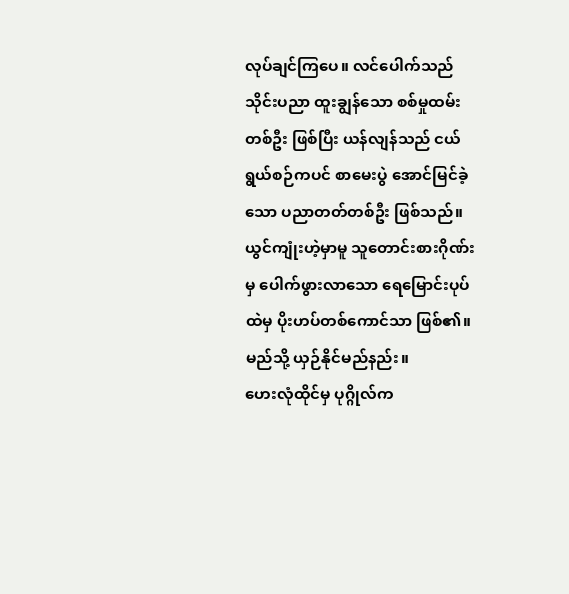လုပ်ချင်ကြပေ။ လင်ပေါက်သည် သိုင်းပညာ ထူးချွန်သော စစ်မှုထမ်းတစ်ဦး ဖြစ်ပြီး ယန်လျန်သည် ငယ်ရွယ်စဉ်ကပင် စာမေးပွဲ အောင်မြင်ခဲ့သော ပညာတတ်တစ်ဦး ဖြစ်သည်။
ယွင်ကျုံးဟဲ့မှာမူ သူတောင်းစားဂိုဏ်းမှ ပေါက်ဖွားလာသော ရေမြောင်းပုပ်ထဲမှ ပိုးဟပ်တစ်ကောင်သာ ဖြစ်၏။ မည်သို့ ယှဉ်နိုင်မည်နည်း။
ဟေးလုံထိုင်မှ ပုဂ္ဂိုလ်က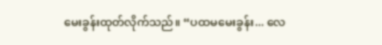မေးခွန်းထုတ်လိုက်သည်။ “ပထမမေးခွန်း... လေ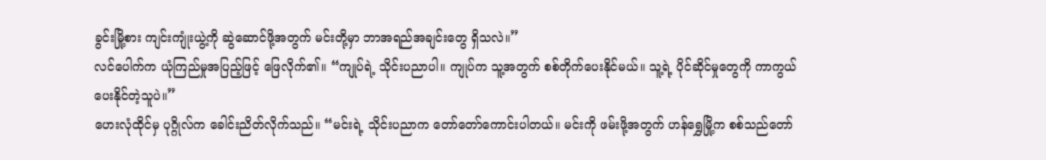ခွင်းမြို့စား ကျင်းကျုံးယွဲ့ကို ဆွဲဆောင်ဖို့အတွက် မင်းတို့မှာ ဘာအရည်အချင်းတွေ ရှိသလဲ။”
လင်ပေါက်က ယုံကြည်မှုအပြည့်ဖြင့် ဖြေလိုက်၏။ “ကျုပ်ရဲ့ သိုင်းပညာပါ။ ကျုပ်က သူ့အတွက် စစ်တိုက်ပေးနိုင်မယ်။ သူ့ရဲ့ ပိုင်ဆိုင်မှုတွေကို ကာကွယ်ပေးနိုင်တဲ့သူပဲ။”
ဟေးလုံထိုင်မှ ပုဂ္ဂိုလ်က ခေါင်းညိတ်လိုက်သည်။ “မင်းရဲ့ သိုင်းပညာက တော်တော်ကောင်းပါတယ်။ မင်းကို ဖမ်းဖို့အတွက် ဟန်ရွှေမြို့က စစ်သည်တော်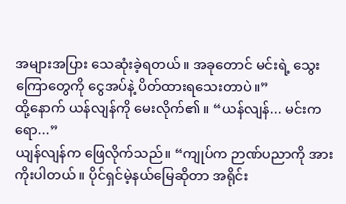အများအပြား သေဆုံးခဲ့ရတယ်။ အခုတောင် မင်းရဲ့ သွေးကြောတွေကို ငွေအပ်နဲ့ ပိတ်ထားရသေးတာပဲ။”
ထို့နောက် ယန်လျန်ကို မေးလိုက်၏။ “ယန်လျန်... မင်းကရော...”
ယျန်လျန်က ဖြေလိုက်သည်။ “ကျုပ်က ဉာဏ်ပညာကို အားကိုးပါတယ်။ ပိုင်ရှင်မဲ့နယ်မြေဆိုတာ အရိုင်း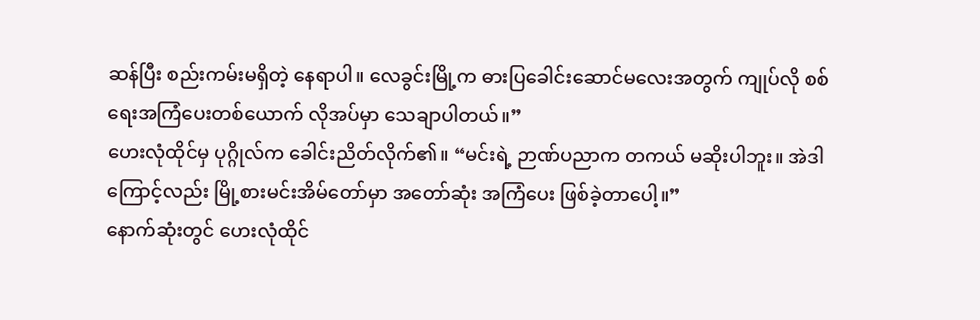ဆန်ပြီး စည်းကမ်းမရှိတဲ့ နေရာပါ။ လေခွင်းမြို့က ဓားပြခေါင်းဆောင်မလေးအတွက် ကျုပ်လို စစ်ရေးအကြံပေးတစ်ယောက် လိုအပ်မှာ သေချာပါတယ်။”
ဟေးလုံထိုင်မှ ပုဂ္ဂိုလ်က ခေါင်းညိတ်လိုက်၏။ “မင်းရဲ့ ဉာဏ်ပညာက တကယ် မဆိုးပါဘူး။ အဲဒါကြောင့်လည်း မြို့စားမင်းအိမ်တော်မှာ အတော်ဆုံး အကြံပေး ဖြစ်ခဲ့တာပေါ့။”
နောက်ဆုံးတွင် ဟေးလုံထိုင်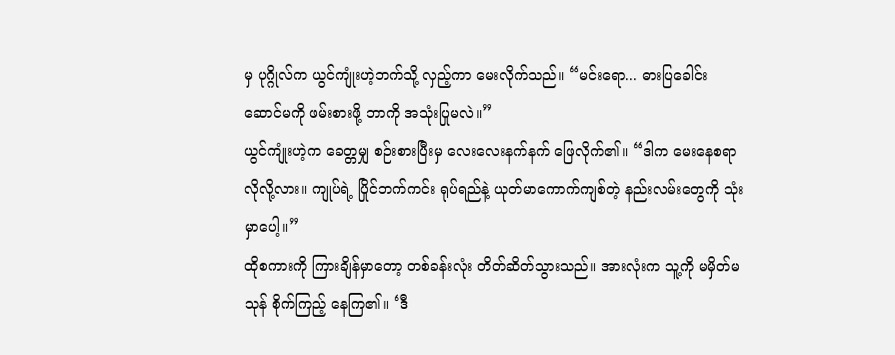မှ ပုဂ္ဂိုလ်က ယွင်ကျုံးဟဲ့ဘက်သို့ လှည့်ကာ မေးလိုက်သည်။ “မင်းရော... ဓားပြခေါင်းဆောင်မကို ဖမ်းစားဖို့ ဘာကို အသုံးပြုမလဲ။”
ယွင်ကျုံးဟဲ့က ခေတ္တမျှ စဉ်းစားပြီးမှ လေးလေးနက်နက် ဖြေလိုက်၏။ “ဒါက မေးနေစရာ လိုလို့လား။ ကျုပ်ရဲ့ ပြိုင်ဘက်ကင်း ရုပ်ရည်နဲ့ ယုတ်မာကောက်ကျစ်တဲ့ နည်းလမ်းတွေကို သုံးမှာပေါ့။”
ထိုစကားကို ကြားချိန်မှာတော့ တစ်ခန်းလုံး တိတ်ဆိတ်သွားသည်။ အားလုံးက သူ့ကို မမှိတ်မသုန် စိုက်ကြည့် နေကြ၏။ ‘ဒီ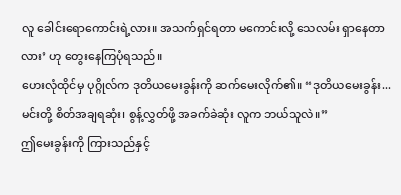လူ ခေါင်းရောကောင်းရဲ့လား။ အသက်ရှင်ရတာ မကောင်းလို့ သေလမ်း ရှာနေတာလား’ ဟု တွေးနေကြပုံရသည်။
ဟေးလုံထိုင်မှ ပုဂ္ဂိုလ်က ဒုတိယမေးခွန်းကို ဆက်မေးလိုက်၏။ “ဒုတိယမေးခွန်း... မင်းတို့ စိတ်အချရဆုံး၊ စွန့်လွှတ်ဖို့ အခက်ခဲဆုံး လူက ဘယ်သူလဲ။”
ဤမေးခွန်းကို ကြားသည်နှင့်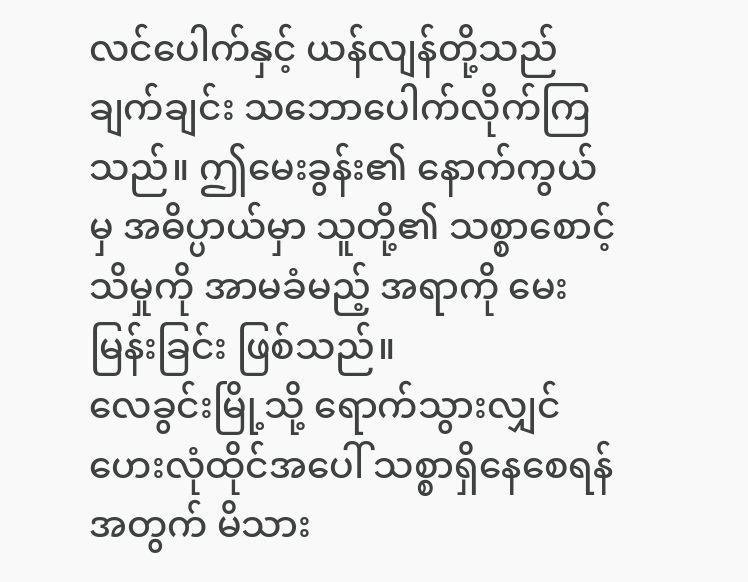လင်ပေါက်နှင့် ယန်လျန်တို့သည် ချက်ချင်း သဘောပေါက်လိုက်ကြသည်။ ဤမေးခွန်း၏ နောက်ကွယ်မှ အဓိပ္ပာယ်မှာ သူတို့၏ သစ္စာစောင့်သိမှုကို အာမခံမည့် အရာကို မေးမြန်းခြင်း ဖြစ်သည်။
လေခွင်းမြို့သို့ ရောက်သွားလျှင် ဟေးလုံထိုင်အပေါ် သစ္စာရှိနေစေရန်အတွက် မိသား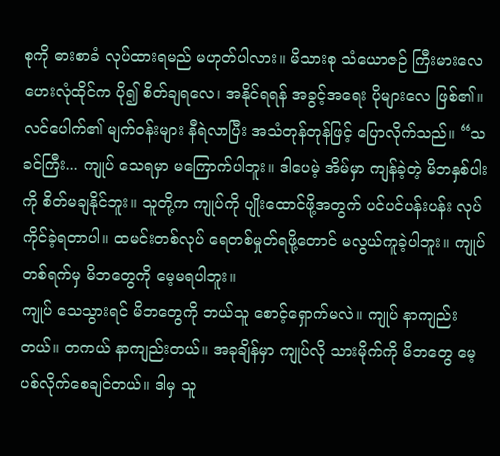စုကို ဓားစာခံ လုပ်ထားရမည် မဟုတ်ပါလား။ မိသားစု သံယောဇဉ် ကြီးမားလေ ဟေးလုံထိုင်က ပို၍ စိတ်ချရလေ၊ အနိုင်ရရန် အခွင့်အရေး ပိုများလေ ဖြစ်၏။
လင်ပေါက်၏ မျက်ဝန်းများ နီရဲလာပြီး အသံတုန်တုန်ဖြင့် ပြောလိုက်သည်။ “သခင်ကြီး... ကျုပ် သေရမှာ မကြောက်ပါဘူး။ ဒါပေမဲ့ အိမ်မှာ ကျန်ခဲ့တဲ့ မိဘနှစ်ပါးကို စိတ်မချနိုင်ဘူး။ သူတို့က ကျုပ်ကို ပျိုးထောင်ဖို့အတွက် ပင်ပင်ပန်းပန်း လုပ်ကိုင်ခဲ့ရတာပါ။ ထမင်းတစ်လုပ် ရေတစ်မှုတ်ရဖို့တောင် မလွယ်ကူခဲ့ပါဘူး။ ကျုပ် တစ်ရက်မှ မိဘတွေကို မေ့မရပါဘူး။
ကျုပ် သေသွားရင် မိဘတွေကို ဘယ်သူ စောင့်ရှောက်မလဲ။ ကျုပ် နာကျည်းတယ်။ တကယ် နာကျည်းတယ်။ အခုချိန်မှာ ကျုပ်လို သားမိုက်ကို မိဘတွေ မေ့ပစ်လိုက်စေချင်တယ်။ ဒါမှ သူ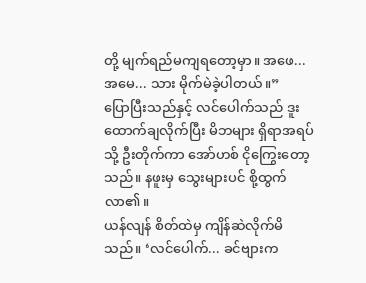တို့ မျက်ရည်မကျရတော့မှာ။ အဖေ... အမေ... သား မိုက်မဲခဲ့ပါတယ်။”
ပြောပြီးသည်နှင့် လင်ပေါက်သည် ဒူးထောက်ချလိုက်ပြီး မိဘများ ရှိရာအရပ်သို့ ဦးတိုက်ကာ အော်ဟစ် ငိုကြွေးတော့သည်။ နဖူးမှ သွေးများပင် စို့ထွက်လာ၏။
ယန်လျန် စိတ်ထဲမှ ကျိန်ဆဲလိုက်မိသည်။ ‘လင်ပေါက်... ခင်ဗျားက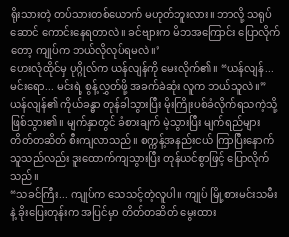ရိုးသားတဲ့ တပ်သားတစ်ယောက် မဟုတ်ဘူးလား။ ဘာလို့ သရုပ်ဆောင် ကောင်းနေရတာလဲ။ ခင်ဗျားက မိဘအကြောင်း ပြောလိုက်တော့ ကျုပ်က ဘယ်လိုလုပ်ရမလဲ။’
ဟေးလုံထိုင်မှ ပုဂ္ဂိုလ်က ယန်လျန်ကို မေးလိုက်၏။ “ယန်လျန်... မင်းရော... မင်းရဲ့ စွန့်လွှတ်ဖို့ အခက်ခဲဆုံး လူက ဘယ်သူလဲ။”
ယန်လျန်၏ ကိုယ်ခန္ဓာ တုန်ခါသွားပြီး မိုးကြိုးပစ်ခံလိုက်ရသကဲ့သို့ ဖြစ်သွား၏။ မျက်နှာတွင် ခံစားချက် မဲ့သွားပြီး မျက်ရည်များ တိတ်တဆိတ် စီးကျလာသည်။ စက္ကန့်အနည်းငယ် ကြာပြီးနောက် သူသည်လည်း ဒူးထောက်ကျသွားပြီး တုန်ယင်စွာဖြင့် ပြောလိုက်သည်။
“သခင်ကြီး... ကျုပ်က သေသင့်တဲ့လူပါ။ ကျုပ် မြို့စားမင်းသမီးနဲ့ ခိုးပြေးတုန်းက အပြင်မှာ တိတ်တဆိတ် မွေးထား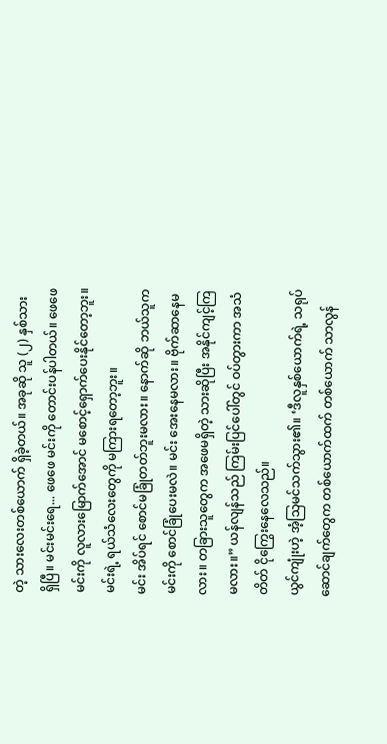တဲ့ သားလေးတစ်ယောက် ရှိခဲ့တယ်။ အခုဆို သူ (၂) နှစ်သား ရှိပြီ။ မင်းမင်းရေ... ဖေဖေ မင်းကို တောင်းပန်ပါတယ်။ ဖေဖေ မင်းကို လူလားမြောက်အောင် မစောင့်ရှောက်ပေးနိုင်တော့ဘူး။ မင်းရဲ့ ရယ်သံလေးတွေကို မကြားရတော့ဘူး။
မင်း အိပ်ရင် စောင်မခြုံတတ်ဘူးမလား။ နောက်ဆို ဘယ်သူက မင်းကို စောင်ခြုံပေးမလဲ။ မင်း အေးနေမလား။ ဗိုက်ဆာနေမလား။ တခြားသူတွေက အဖေမရှိတဲ့ သားဆိုပြီး အနိုင်ကျင့်ကြမလား။” ယန်လျန်သည် ကြမ်းပြင်ပေါ်တွင် ဝပ်တွားကာ အသံတိတ် ငိုကြွေးနေလေသည်။
ယွင်ကျုံးဟဲ့ အံ့သြမင်သက်သွား၏။ ‘ဒီလူနှစ်ယောက်ရဲ့ သရုပ်ဆောင်ချက်တွေက တစ်ယောက်ထက် တစ်ယောက် သာလွန်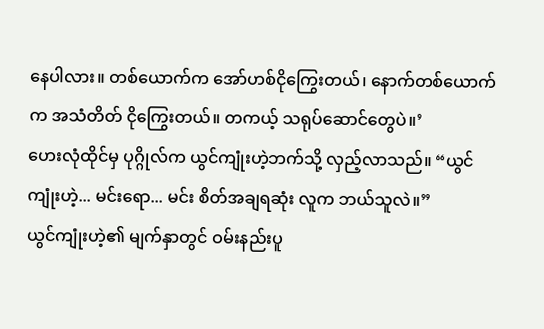နေပါလား။ တစ်ယောက်က အော်ဟစ်ငိုကြွေးတယ်၊ နောက်တစ်ယောက်က အသံတိတ် ငိုကြွေးတယ်။ တကယ့် သရုပ်ဆောင်တွေပဲ။’
ဟေးလုံထိုင်မှ ပုဂ္ဂိုလ်က ယွင်ကျုံးဟဲ့ဘက်သို့ လှည့်လာသည်။ “ယွင်ကျုံးဟဲ့... မင်းရော... မင်း စိတ်အချရဆုံး လူက ဘယ်သူလဲ။”
ယွင်ကျုံးဟဲ့၏ မျက်နှာတွင် ဝမ်းနည်းပူ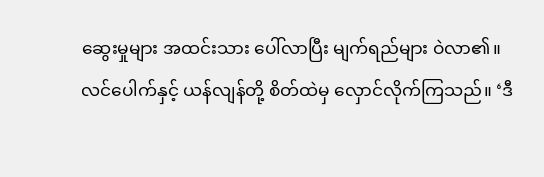ဆွေးမှုများ အထင်းသား ပေါ်လာပြီး မျက်ရည်များ ဝဲလာ၏။
လင်ပေါက်နှင့် ယန်လျန်တို့ စိတ်ထဲမှ လှောင်လိုက်ကြသည်။ ‘ဒီ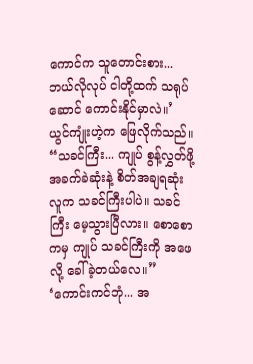ကောင်က သူတောင်းစား... ဘယ်လိုလုပ် ငါတို့ထက် သရုပ်ဆောင် ကောင်းနိုင်မှာလဲ။’
ယွင်ကျုံးဟဲ့က ဖြေလိုက်သည်။ “သခင်ကြီး... ကျုပ် စွန့်လွှတ်ဖို့ အခက်ခဲဆုံးနဲ့ စိတ်အချရဆုံး လူက သခင်ကြီးပါပဲ။ သခင်ကြီး မေ့သွားပြီလား။ စောစောကမှ ကျုပ် သခင်ကြီးကို အဖေလို့ ခေါ်ခဲ့တယ်လေ။”
‘ကောင်းကင်ဘုံ... အ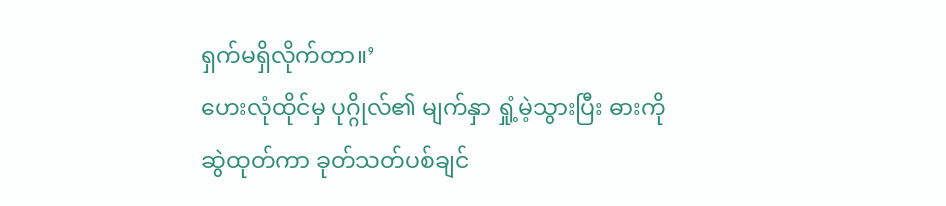ရှက်မရှိလိုက်တာ။’
ဟေးလုံထိုင်မှ ပုဂ္ဂိုလ်၏ မျက်နှာ ရှုံ့မဲ့သွားပြီး ဓားကို ဆွဲထုတ်ကာ ခုတ်သတ်ပစ်ချင်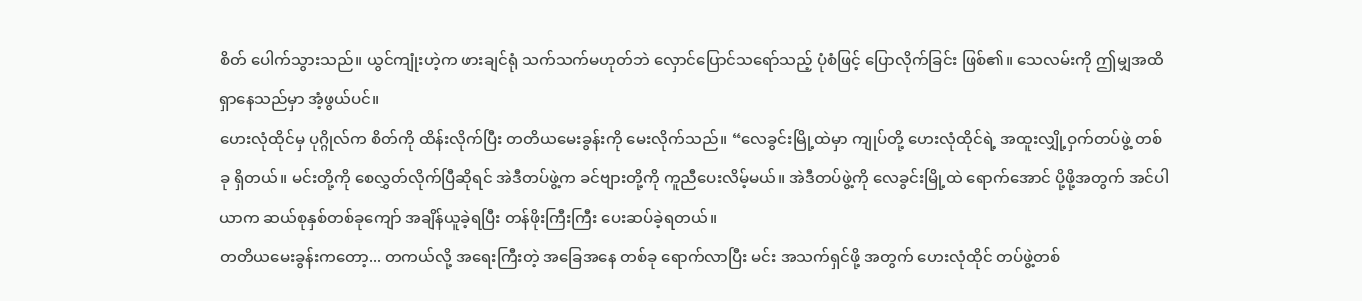စိတ် ပေါက်သွားသည်။ ယွင်ကျုံးဟဲ့က ဖားချင်ရုံ သက်သက်မဟုတ်ဘဲ လှောင်ပြောင်သရော်သည့် ပုံစံဖြင့် ပြောလိုက်ခြင်း ဖြစ်၏။ သေလမ်းကို ဤမျှအထိ ရှာနေသည်မှာ အံ့ဖွယ်ပင်။
ဟေးလုံထိုင်မှ ပုဂ္ဂိုလ်က စိတ်ကို ထိန်းလိုက်ပြီး တတိယမေးခွန်းကို မေးလိုက်သည်။ “လေခွင်းမြို့ထဲမှာ ကျုပ်တို့ ဟေးလုံထိုင်ရဲ့ အထူးလျှို့ဝှက်တပ်ဖွဲ့ တစ်ခု ရှိတယ်။ မင်းတို့ကို စေလွှတ်လိုက်ပြီဆိုရင် အဲဒီတပ်ဖွဲ့က ခင်ဗျားတို့ကို ကူညီပေးလိမ့်မယ်။ အဲဒီတပ်ဖွဲ့ကို လေခွင်းမြို့ထဲ ရောက်အောင် ပို့ဖို့အတွက် အင်ပါယာက ဆယ်စုနှစ်တစ်ခုကျော် အချိန်ယူခဲ့ရပြီး တန်ဖိုးကြီးကြီး ပေးဆပ်ခဲ့ရတယ်။
တတိယမေးခွန်းကတော့... တကယ်လို့ အရေးကြီးတဲ့ အခြေအနေ တစ်ခု ရောက်လာပြီး မင်း အသက်ရှင်ဖို့ အတွက် ဟေးလုံထိုင် တပ်ဖွဲ့တစ်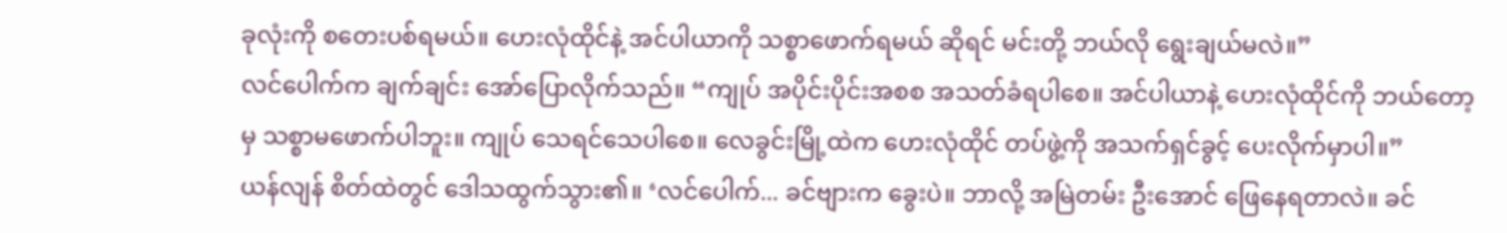ခုလုံးကို စတေးပစ်ရမယ်။ ဟေးလုံထိုင်နဲ့ အင်ပါယာကို သစ္စာဖောက်ရမယ် ဆိုရင် မင်းတို့ ဘယ်လို ရွေးချယ်မလဲ။”
လင်ပေါက်က ချက်ချင်း အော်ပြောလိုက်သည်။ “ကျုပ် အပိုင်းပိုင်းအစစ အသတ်ခံရပါစေ။ အင်ပါယာနဲ့ ဟေးလုံထိုင်ကို ဘယ်တော့မှ သစ္စာမဖောက်ပါဘူး။ ကျုပ် သေရင်သေပါစေ။ လေခွင်းမြို့ထဲက ဟေးလုံထိုင် တပ်ဖွဲ့ကို အသက်ရှင်ခွင့် ပေးလိုက်မှာပါ။”
ယန်လျန် စိတ်ထဲတွင် ဒေါသထွက်သွား၏။ ‘လင်ပေါက်... ခင်ဗျားက ခွေးပဲ။ ဘာလို့ အမြဲတမ်း ဦးအောင် ဖြေနေရတာလဲ။ ခင်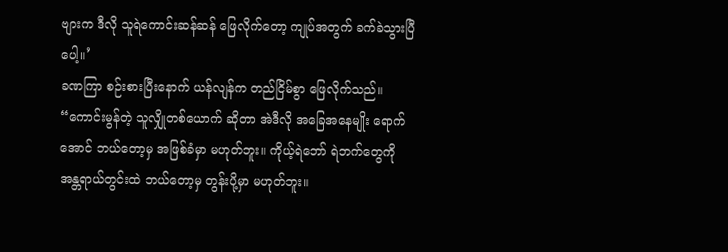ဗျားက ဒီလို သူရဲကောင်းဆန်ဆန် ဖြေလိုက်တော့ ကျုပ်အတွက် ခက်ခဲသွားပြီပေါ့။’
ခဏကြာ စဉ်းစားပြီးနောက် ယန်လျန်က တည်ငြိမ်စွာ ဖြေလိုက်သည်။ “ကောင်းမွန်တဲ့ သူလျှိုတစ်ယောက် ဆိုတာ အဲဒီလို အခြေအနေမျိုး ရောက်အောင် ဘယ်တော့မှ အဖြစ်ခံမှာ မဟုတ်ဘူး။ ကိုယ့်ရဲဘော် ရဲဘက်တွေကို အန္တရာယ်တွင်းထဲ ဘယ်တော့မှ တွန်းပို့မှာ မဟုတ်ဘူး။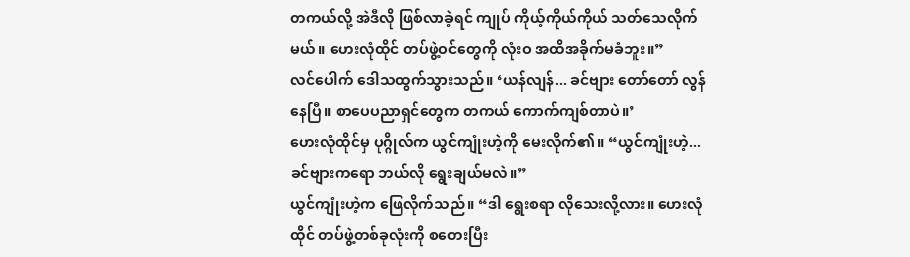တကယ်လို့ အဲဒီလို ဖြစ်လာခဲ့ရင် ကျုပ် ကိုယ့်ကိုယ်ကိုယ် သတ်သေလိုက်မယ်။ ဟေးလုံထိုင် တပ်ဖွဲ့ဝင်တွေကို လုံးဝ အထိအခိုက်မခံဘူး။”
လင်ပေါက် ဒေါသထွက်သွားသည်။ ‘ယန်လျန်... ခင်ဗျား တော်တော် လွန်နေပြီ။ စာပေပညာရှင်တွေက တကယ် ကောက်ကျစ်တာပဲ။’
ဟေးလုံထိုင်မှ ပုဂ္ဂိုလ်က ယွင်ကျုံးဟဲ့ကို မေးလိုက်၏။ “ယွင်ကျုံးဟဲ့... ခင်ဗျားကရော ဘယ်လို ရွေးချယ်မလဲ။”
ယွင်ကျုံးဟဲ့က ဖြေလိုက်သည်။ “ဒါ ရွေးစရာ လိုသေးလို့လား။ ဟေးလုံထိုင် တပ်ဖွဲ့တစ်ခုလုံးကို စတေးပြီး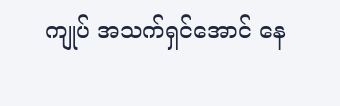ကျုပ် အသက်ရှင်အောင် နေ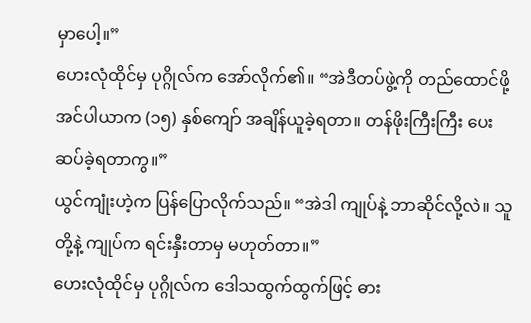မှာပေါ့။”
ဟေးလုံထိုင်မှ ပုဂ္ဂိုလ်က အော်လိုက်၏။ “အဲဒီတပ်ဖွဲ့ကို တည်ထောင်ဖို့ အင်ပါယာက (၁၅) နှစ်ကျော် အချိန်ယူခဲ့ရတာ။ တန်ဖိုးကြီးကြီး ပေးဆပ်ခဲ့ရတာကွ။”
ယွင်ကျုံးဟဲ့က ပြန်ပြောလိုက်သည်။ “အဲဒါ ကျုပ်နဲ့ ဘာဆိုင်လို့လဲ။ သူတို့နဲ့ ကျုပ်က ရင်းနှီးတာမှ မဟုတ်တာ။”
ဟေးလုံထိုင်မှ ပုဂ္ဂိုလ်က ဒေါသထွက်ထွက်ဖြင့် ဓား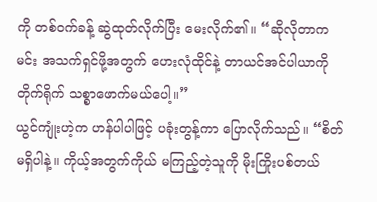ကို တစ်ဝက်ခန့် ဆွဲထုတ်လိုက်ပြီး မေးလိုက်၏။ “ဆိုလိုတာက မင်း အသက်ရှင်ဖို့အတွက် ဟေးလုံထိုင်နဲ့ တာယင်အင်ပါယာကို တိုက်ရိုက် သစ္စာဖောက်မယ်ပေါ့။”
ယွင်ကျုံးဟဲ့က ဟန်ပါပါဖြင့် ပခုံးတွန့်ကာ ပြောလိုက်သည်။ “စိတ်မရှိပါနဲ့။ ကိုယ့်အတွက်ကိုယ် မကြည့်တဲ့သူကို မိုးကြိုးပစ်တယ်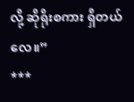လို့ ဆိုရိုးစကား ရှိတယ်လေ။”
***